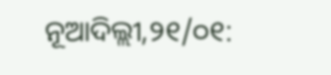ନୂଆଦିଲ୍ଲୀ,୨୧/୦୧: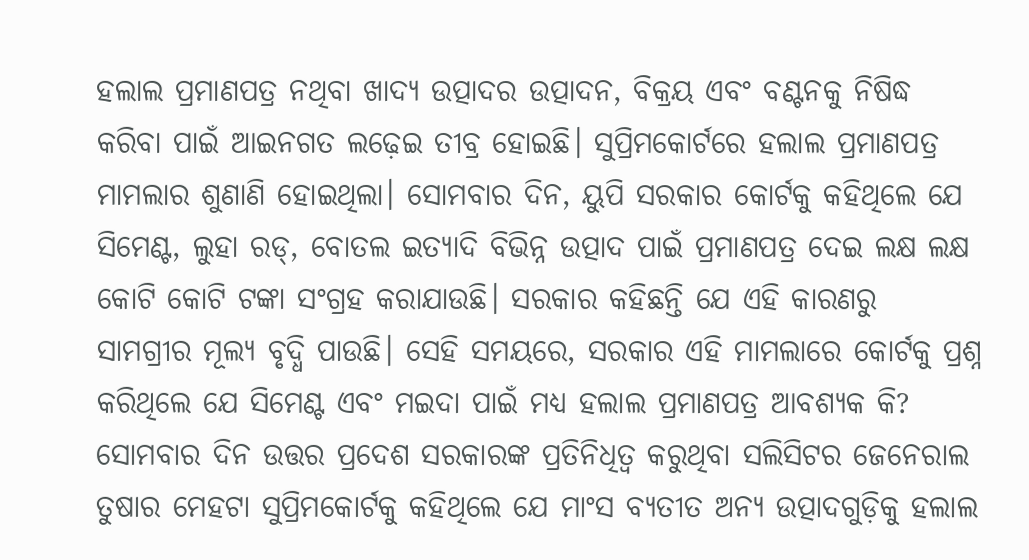ହଲାଲ ପ୍ରମାଣପତ୍ର ନଥିବା ଖାଦ୍ୟ ଉତ୍ପାଦର ଉତ୍ପାଦନ, ବିକ୍ରୟ ଏବଂ ବଣ୍ଟନକୁ ନିଷିଦ୍ଧ କରିବା ପାଇଁ ଆଇନଗତ ଲଢ଼େଇ ତୀବ୍ର ହୋଇଛି। ସୁପ୍ରିମକୋର୍ଟରେ ହଲାଲ ପ୍ରମାଣପତ୍ର ମାମଲାର ଶୁଣାଣି ହୋଇଥିଲା। ସୋମବାର ଦିନ, ୟୁପି ସରକାର କୋର୍ଟକୁ କହିଥିଲେ ଯେ ସିମେଣ୍ଟ, ଲୁହା ରଡ୍, ବୋତଲ ଇତ୍ୟାଦି ବିଭିନ୍ନ ଉତ୍ପାଦ ପାଇଁ ପ୍ରମାଣପତ୍ର ଦେଇ ଲକ୍ଷ ଲକ୍ଷ କୋଟି କୋଟି ଟଙ୍କା ସଂଗ୍ରହ କରାଯାଉଛି। ସରକାର କହିଛନ୍ତି ଯେ ଏହି କାରଣରୁ ସାମଗ୍ରୀର ମୂଲ୍ୟ ବୃଦ୍ଧି ପାଉଛି। ସେହି ସମୟରେ, ସରକାର ଏହି ମାମଲାରେ କୋର୍ଟକୁ ପ୍ରଶ୍ନ କରିଥିଲେ ଯେ ସିମେଣ୍ଟ ଏବଂ ମଇଦା ପାଇଁ ମଧ୍ୟ ହଲାଲ ପ୍ରମାଣପତ୍ର ଆବଶ୍ୟକ କି?
ସୋମବାର ଦିନ ଉତ୍ତର ପ୍ରଦେଶ ସରକାରଙ୍କ ପ୍ରତିନିଧିତ୍ୱ କରୁଥିବା ସଲିସିଟର ଜେନେରାଲ ତୁଷାର ମେହଟା ସୁପ୍ରିମକୋର୍ଟକୁ କହିଥିଲେ ଯେ ମାଂସ ବ୍ୟତୀତ ଅନ୍ୟ ଉତ୍ପାଦଗୁଡ଼ିକୁ ହଲାଲ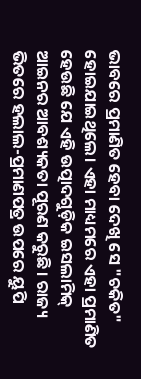ଭାବରେ ପ୍ରମାଣିତ ହେବା ଦେଖି ସେ "ଚକିତ" ହୋଇଯାଇଥିଲେ। ଏହା ମାଧ୍ୟମରେ ଏହା ପ୍ରମାଣିତ ହେଉଛି ଯେ ଏହି ଉତ୍ପାଦଗୁଡ଼ିକ ଇସଲାମିକ୍ ଆଇନର ଆବଶ୍ୟକତା ପୂରଣ କରୁଛି। ରାଜ୍ୟ ଭିତରେ ହଲାଲ-ପ୍ରମାଣପତ୍ର ଉପରେ ୟୁପି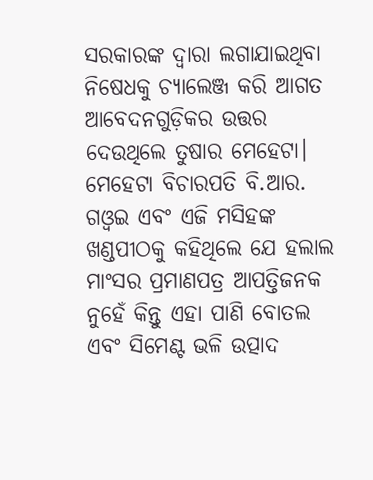ସରକାରଙ୍କ ଦ୍ୱାରା ଲଗାଯାଇଥିବା ନିଷେଧକୁ ଚ୍ୟାଲେଞ୍ଜ କରି ଆଗତ ଆବେଦନଗୁଡ଼ିକର ଉତ୍ତର ଦେଉଥିଲେ ତୁଷାର ମେହେଟା। ମେହେଟା ବିଚାରପତି ବି.ଆର. ଗଓ୍ବଇ ଏବଂ ଏଜି ମସିହଙ୍କ ଖଣ୍ଡପୀଠକୁ କହିଥିଲେ ଯେ ହଲାଲ ମାଂସର ପ୍ରମାଣପତ୍ର ଆପତ୍ତିଜନକ ନୁହେଁ କିନ୍ତୁ ଏହା ପାଣି ବୋତଲ ଏବଂ ସିମେଣ୍ଟ ଭଳି ଉତ୍ପାଦ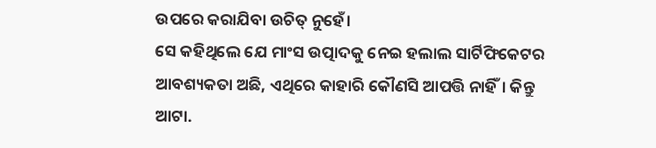ଉପରେ କରାଯିବା ଉଚିତ୍ ନୁହେଁ।
ସେ କହିଥିଲେ ଯେ ମାଂସ ଉତ୍ପାଦକୁ ନେଇ ହଲାଲ ସାର୍ଟିଫିକେଟର ଆବଶ୍ୟକତା ଅଛି, ଏଥିରେ କାହାରି କୌଣସି ଆପତ୍ତି ନାହିଁ। କିନ୍ତୁ ଆଟା.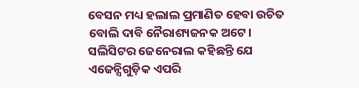ବେସନ ମଧ୍ୟ ହଲାଲ ପ୍ରମାଣିତ ହେବା ଉଚିତ ବୋଲି ଦାବି ନୈରାଶ୍ୟଜନକ ଅଟେ। ସଲିସିଟର ଜେନେରାଲ କହିଛନ୍ତି ଯେ ଏଜେନ୍ସିଗୁଡ଼ିକ ଏପରି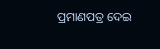ପ୍ରମାଣପତ୍ର ଦେଇ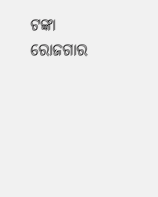ଟଙ୍କା ରୋଜଗାର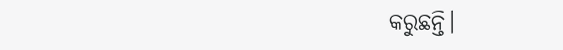କରୁଛନ୍ତି।